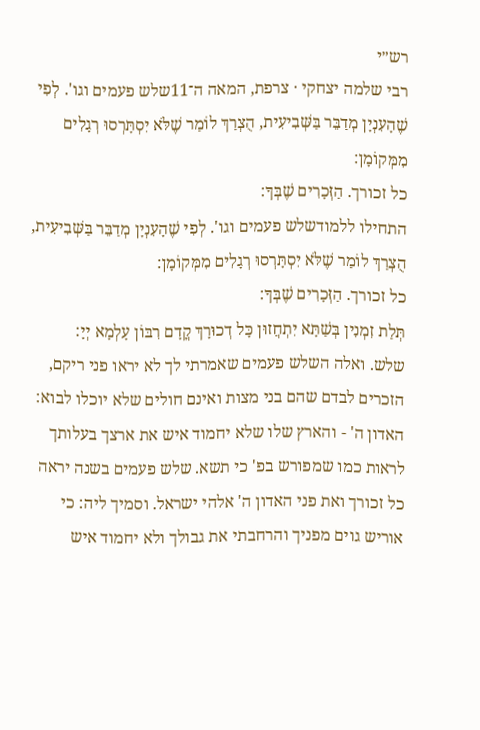רש״י
רבי שלמה יצחקי · צרפת, המאה ה־11שלש פעמים וגו'. לְפִי שֶׁהָעִנְיָן מְדַבֵּר בַּשְּׁבִיעִית, הֻצְרַךְ לוֹמַר שֶׁלֹּא יִסְתָּרְסוּ רְגָלִים מִמְּקוֹמָן:
כל זכורך. הַזְּכָרִים שֶׁבְּךָ:
התחילו ללמודשלש פעמים וגו'. לְפִי שֶׁהָעִנְיָן מְדַבֵּר בַּשְּׁבִיעִית, הֻצְרַךְ לוֹמַר שֶׁלֹּא יִסְתָּרְסוּ רְגָלִים מִמְּקוֹמָן:
כל זכורך. הַזְּכָרִים שֶׁבְּךָ:
תְּלַת זִמְנִין בְּשַׁתָּא יִתְחֲזוּן כָּל דְכוּרָךְ קֳדָם רִבּוֹן עָלְמָא יְיָ:
שלש. ואלה השלש פעמים שאמרתי לך לא יראו פני ריקם, הזכרים לבדם שהם בני מצות ואינם חולים שלא יוכלו לבוא:
האדון ה' - והארץ שלו שלא יחמוד איש את ארצך בעלותך לראות כמו שמפורש בפ' כי תשא. שלש פעמים בשנה יראה כל זכורך ואת פני האדון ה' אלהי ישראל. וסמיך ליה: כי אוריש גוים מפניך והרחבתי את גבולך ולא יחמוד איש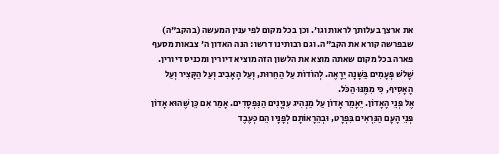את ארצך בעלותך לראות וגו'. וכן בכל מקום לפי ענין המעשה (בהקב"ה) שבפרשה קורא את הקב"ה. וגם רבותינו דרשו: הנה האדון ה' צבאות מסעף פארה בכל מקום שאתה מוצא את הלשון הזה מוציא דיורין ומכניס דיורין.
שָׁלֹשׁ פְּעָמִים בַּשָּׁנָה יֵרָאֶה. לְהוֹדוֹת עַל הַחֵרוּת, וְעַל הָאָבִיב וְעַל הַקָּצִיר וְעַל הָאָסִיף, כִּי מִמֶּנּוּ הַכֹּל.
אֶל פְּנֵי הָאָדוֹן. יֵאָמֵר אָדוֹן עַל מַנְהִיג עִנְיָנִים הַנִּפְסָדִים. אָמַר אִם כֵּן שֶׁהוּא אָדוֹן פְּנֵי הָעָם הַנִּרְאִים בִּפְרָט, וּבְהֵרָאוֹתָם לְפָנָיו הֵם כְּעֶבֶד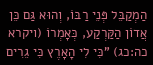הַמְקַבֵּל פְּנֵי רַבּוֹ, וְהוּא גַּם כֵּן אֲדוֹן הַקַּרְקַע, כְּאָמְרוֹ (ויקרא כה:כג) "כִּי לִי הָאָרֶץ כִּי גֵרִים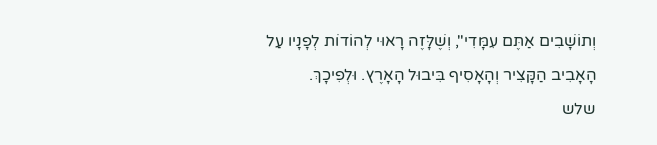וְתוֹשָׁבִים אַתֶּם עִמָּדִי", וְשֶׁלָּזֶה רָאוּי לְהוֹדוֹת לְפָנָיו עַל הָאָבִיב הַקָּצִיר וְהָאָסִיף בִּיבוּל הָאָרֶץ. וּלְפִיכָךְ.
שלש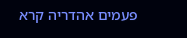פעמים אהדריה קרא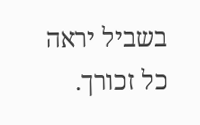בשביל יראה כל זכורך.